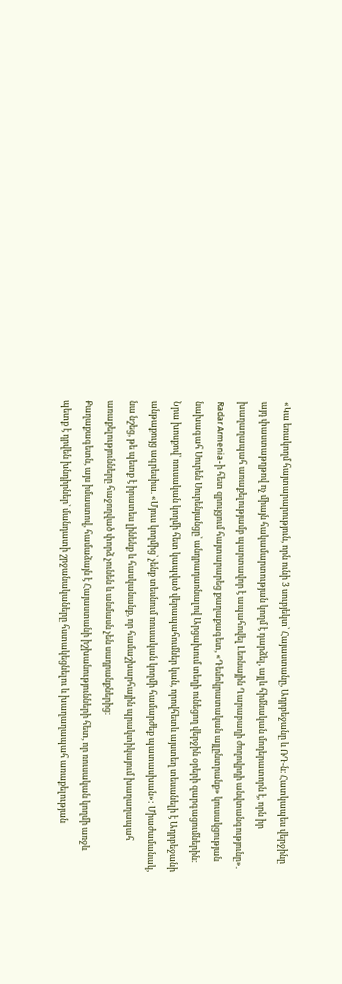«Կա եռակողմ հայտարարություն, որն ունի 3 սուբյեկտ՝ Հայաստանը, Ադրբեջանը և ՌԴ-ն։ Հատկապես վերջինը այդ փաստաթղթով ոչ միայն հակամարտության կողմ է դարձել, այլև հիմնական մոդերատորն է, որն իր խաղաղապահ առաքելությամբ պարտավոր է ապահովել Լեռնային Ղարաբաղի ժողովրդի անվտանգությունը». Radar Armenia-ի հետ զրույցում հայտարարեց քաղաքագետ, «Դեմոկրատական այլընտրանք» կուսակցության նախագահ Սուրեն Սուրենյանցը՝ անդրադառնալով Արցախում տեղի ունեցող վերջին օրերի զարգացումներին։
Նրա խոսքով՝ ռուսական կողմի հետ կապված վերապահումներ կան, որովհետև այստեղ տեսանելի է Ադրբեջանի անթաքույց ագրեսիա. «Մյուս կողմից՝ չենք տեսնում ռուսական կողմի համարժեք պատասխան»: Միաժամանակ, նա նշեց, թե պետք է իրատես լինենք և հասկանանք, որ համաշխարհային պրակտիկայում խաղաղապահ առաքելությունները հաջողված փորձ չունեն և անմասն չեն սադրանքներից։
Քաղաքագետն, այս իմաստով, համաձայն է Հայաստանի իշխանությունների հետ, որ ռուսական կողմի առջև պետք է դրվեն խնդիրներ՝ մանդատի շրջանակաները հստակեցնելու և խաղաղապահ առաքելության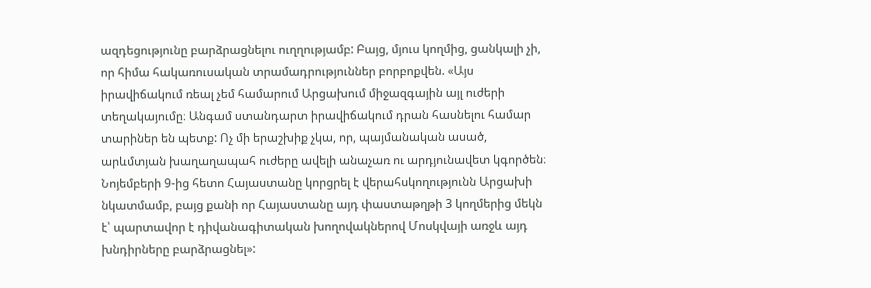ազդեցությունը բարձրացնելու ուղղությամբ: Բայց, մյուս կողմից, ցանկալի չի, որ հիմա հակառուսական տրամադրություններ բորբոքվեն. «Այս իրավիճակում ռեալ չեմ համարում Արցախում միջազգային այլ ուժերի տեղակայումը։ Անգամ ստանդարտ իրավիճակում դրան հասնելու համար տարիներ են պետք: Ոչ մի երաշխիք չկա, որ, պայմանական ասած, արևմտյան խաղաղապահ ուժերը ավելի անաչառ ու արդյունավետ կգործեն։ Նոյեմբերի 9-ից հետո Հայաստանը կորցրել է վերահսկողությունն Արցախի նկատմամբ, բայց քանի որ Հայաստանը այդ փաստաթղթի 3 կողմերից մեկն է՝ պարտավոր է դիվանագիտական խողովակներով Մոսկվայի առջև այդ խնդիրները բարձրացնել»: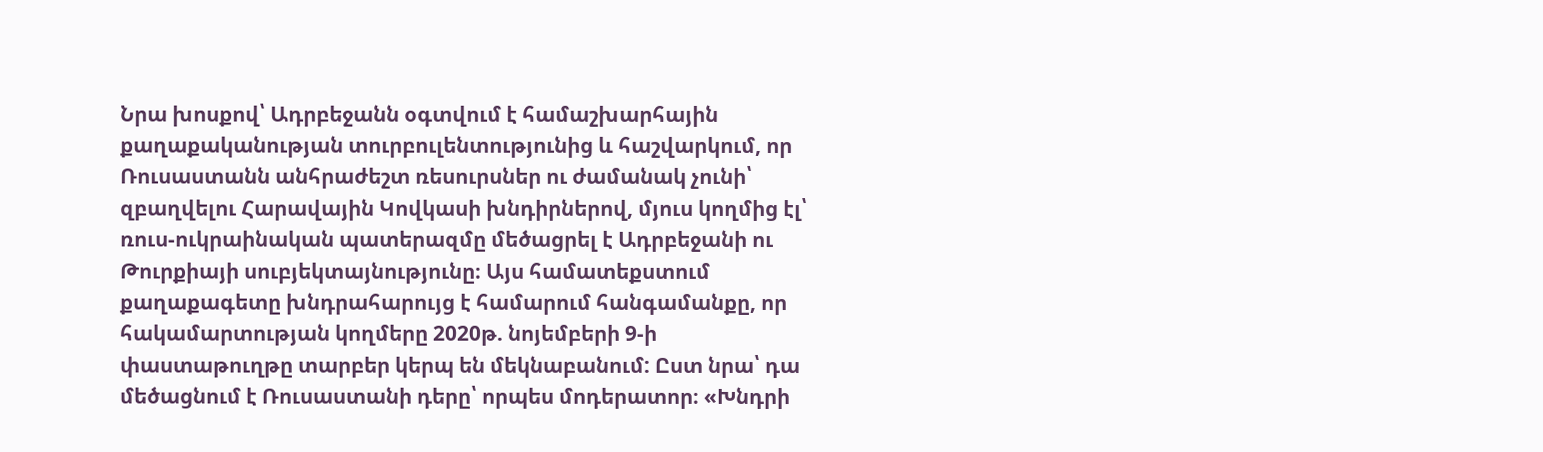Նրա խոսքով՝ Ադրբեջանն օգտվում է համաշխարհային քաղաքականության տուրբուլենտությունից և հաշվարկում, որ Ռուսաստանն անհրաժեշտ ռեսուրսներ ու ժամանակ չունի՝ զբաղվելու Հարավային Կովկասի խնդիրներով, մյուս կողմից էլ՝ ռուս-ուկրաինական պատերազմը մեծացրել է Ադրբեջանի ու Թուրքիայի սուբյեկտայնությունը։ Այս համատեքստում քաղաքագետը խնդրահարույց է համարում հանգամանքը, որ հակամարտության կողմերը 2020թ. նոյեմբերի 9-ի փաստաթուղթը տարբեր կերպ են մեկնաբանում: Ըստ նրա՝ դա մեծացնում է Ռուսաստանի դերը՝ որպես մոդերատոր։ «Խնդրի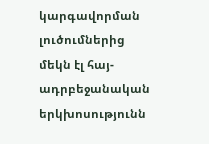կարգավորման լուծումներից մեկն էլ հայ-ադրբեջանական երկխոսությունն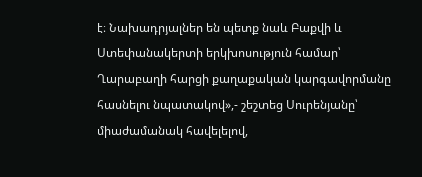է։ Նախադրյալներ են պետք նաև Բաքվի և Ստեփանակերտի երկխոսություն համար՝ Ղարաբաղի հարցի քաղաքական կարգավորմանը հասնելու նպատակով»,- շեշտեց Սուրենյանը՝ միաժամանակ հավելելով,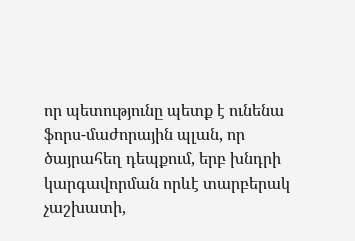որ պետությունը պետք է ունենա ֆորս-մաժորային պլան, որ ծայրահեղ դեպքում, երբ խնդրի կարգավորման որևէ տարբերակ չաշխատի,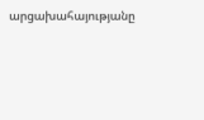արցախահայությանը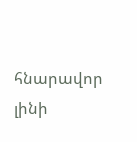հնարավոր լինի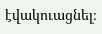էվակուացնել։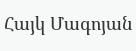Հայկ Մագոյան